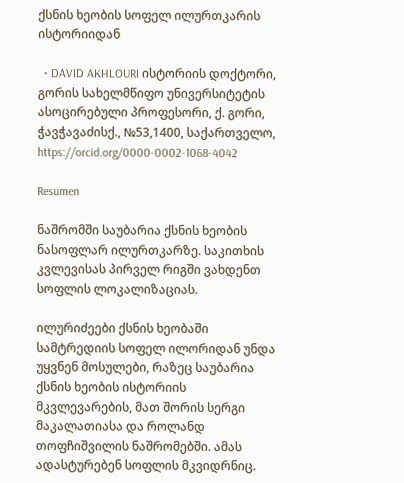ქსნის ხეობის სოფელ ილურთკარის ისტორიიდან

  • DAVID AKHLOURI ისტორიის დოქტორი, გორის სახელმწიფო უნივერსიტეტის ასოცირებული პროფესორი, ქ. გორი, ჭავჭავაძისქ., №53,1400, საქართველო, https://orcid.org/0000-0002-1068-4042

Resumen

ნაშრომში საუბარია ქსნის ხეობის ნასოფლარ ილურთკარზე. საკითხის კვლევისას პირველ რიგში ვახდენთ სოფლის ლოკალიზაციას.

ილურიძეები ქსნის ხეობაში სამტრედიის სოფელ ილორიდან უნდა უყვნენ მოსულები, რაზეც საუბარია ქსნის ხეობის ისტორიის მკვლევარების, მათ შორის სერგი მაკალათიასა და როლანდ თოფჩიშვილის ნაშრომებში. ამას ადასტურებენ სოფლის მკვიდრნიც.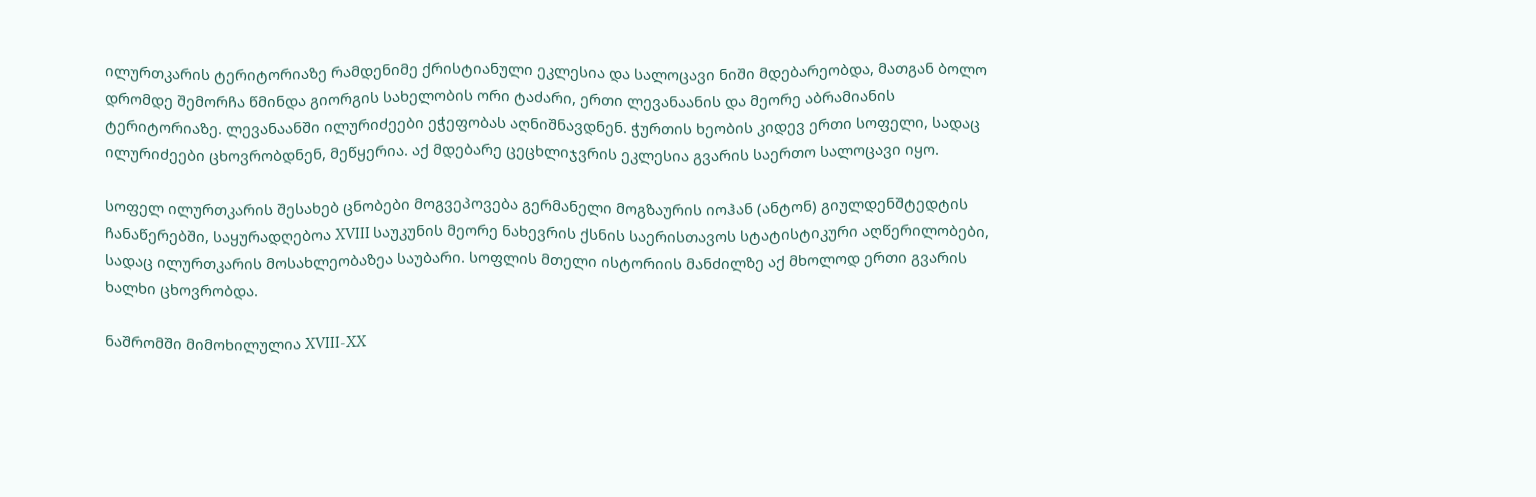ილურთკარის ტერიტორიაზე რამდენიმე ქრისტიანული ეკლესია და სალოცავი ნიში მდებარეობდა, მათგან ბოლო დრომდე შემორჩა წმინდა გიორგის სახელობის ორი ტაძარი, ერთი ლევანაანის და მეორე აბრამიანის ტერიტორიაზე. ლევანაანში ილურიძეები ეჭეფობას აღნიშნავდნენ. ჭურთის ხეობის კიდევ ერთი სოფელი, სადაც ილურიძეები ცხოვრობდნენ, მეწყერია. აქ მდებარე ცეცხლიჯვრის ეკლესია გვარის საერთო სალოცავი იყო.

სოფელ ილურთკარის შესახებ ცნობები მოგვეპოვება გერმანელი მოგზაურის იოჰან (ანტონ) გიულდენშტედტის ჩანაწერებში, საყურადღებოა XVIII საუკუნის მეორე ნახევრის ქსნის საერისთავოს სტატისტიკური აღწერილობები, სადაც ილურთკარის მოსახლეობაზეა საუბარი. სოფლის მთელი ისტორიის მანძილზე აქ მხოლოდ ერთი გვარის ხალხი ცხოვრობდა.

ნაშრომში მიმოხილულია XVIII-XX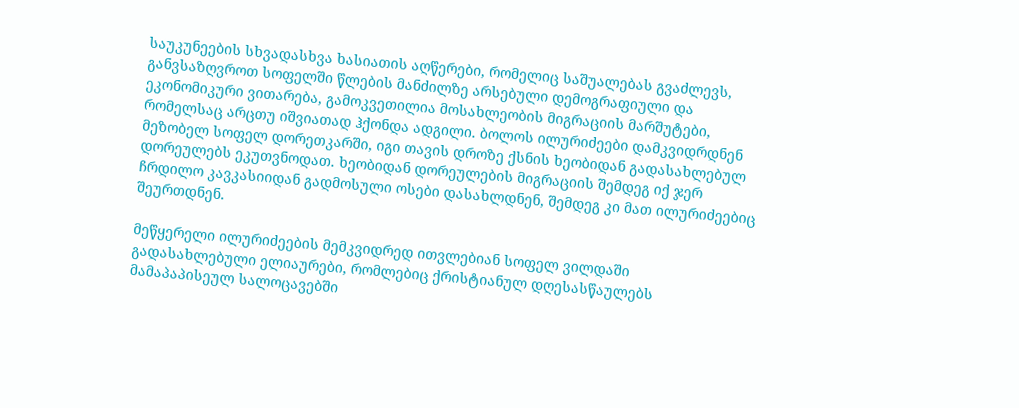საუკუნეების სხვადასხვა ხასიათის აღწერები, რომელიც საშუალებას გვაძლევს, განვსაზღვროთ სოფელში წლების მანძილზე არსებული დემოგრაფიული და ეკონომიკური ვითარება, გამოკვეთილია მოსახლეობის მიგრაციის მარშუტები, რომელსაც არცთუ იშვიათად ჰქონდა ადგილი. ბოლოს ილურიძეები დამკვიდრდნენ მეზობელ სოფელ დორეთკარში, იგი თავის დროზე ქსნის ხეობიდან გადასახლებულ დორეულებს ეკუთვნოდათ. ხეობიდან დორეულების მიგრაციის შემდეგ იქ ჯერ ჩრდილო კავკასიიდან გადმოსული ოსები დასახლდნენ, შემდეგ კი მათ ილურიძეებიც შეურთდნენ.

მეწყერელი ილურიძეების მემკვიდრედ ითვლებიან სოფელ ვილდაში გადასახლებული ელიაურები, რომლებიც ქრისტიანულ დღესასწაულებს მამაპაპისეულ სალოცავებში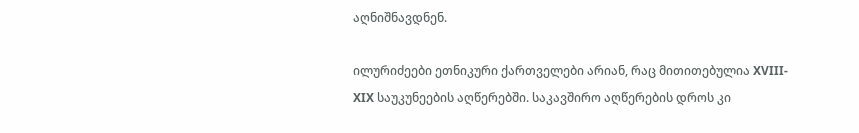აღნიშნავდნენ.

ილურიძეები ეთნიკური ქართველები არიან, რაც მითითებულია XVIII- XIX საუკუნეების აღწერებში. საკავშირო აღწერების დროს კი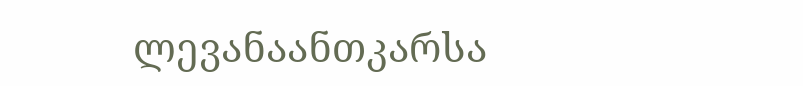ლევანაანთკარსა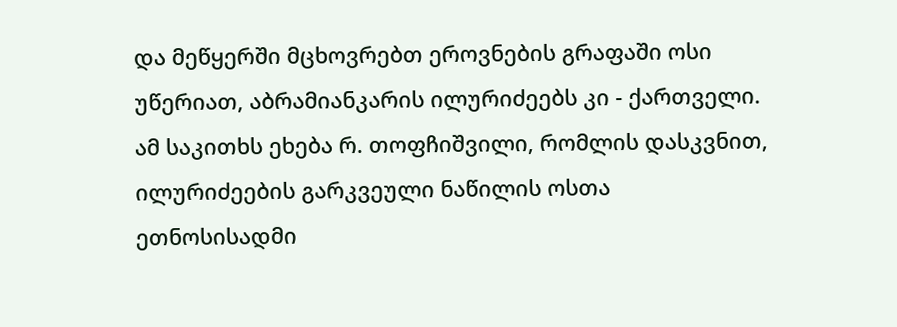და მეწყერში მცხოვრებთ ეროვნების გრაფაში ოსი უწერიათ, აბრამიანკარის ილურიძეებს კი - ქართველი. ამ საკითხს ეხება რ. თოფჩიშვილი, რომლის დასკვნით, ილურიძეების გარკვეული ნაწილის ოსთა ეთნოსისადმი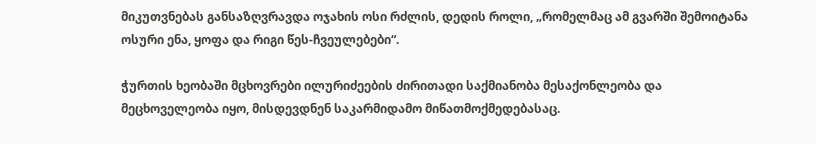მიკუთვნებას განსაზღვრავდა ოჯახის ოსი რძლის, დედის როლი, „რომელმაც ამ გვარში შემოიტანა ოსური ენა, ყოფა და რიგი წეს-ჩვეულებები“.

ჭურთის ხეობაში მცხოვრები ილურიძეების ძირითადი საქმიანობა მესაქონლეობა და მეცხოველეობა იყო, მისდევდნენ საკარმიდამო მიწათმოქმედებასაც.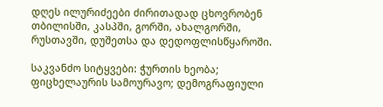დღეს ილურიძეები ძირითადად ცხოვრობენ თბილისში, კასპში, გორში, ახალგორში, რუსთავში, დუშეთსა და დედოფლისწყაროში.

საკვანძო სიტყვები: ჭურთის ხეობა; ფიცხელაურის სამოურავო; დემოგრაფიული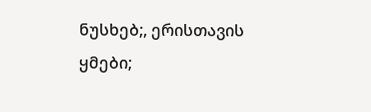ნუსხებ;, ერისთავის ყმები;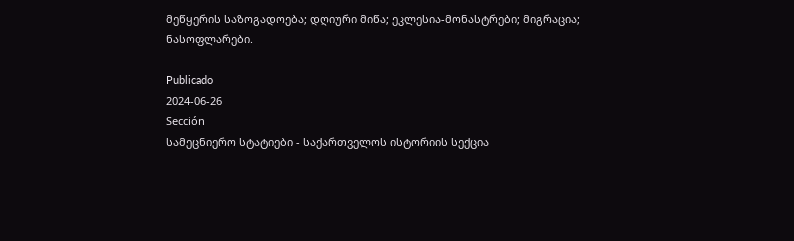მეწყერის საზოგადოება; დღიური მიწა; ეკლესია-მონასტრები; მიგრაცია; ნასოფლარები.

Publicado
2024-06-26
Sección
სამეცნიერო სტატიები - საქართველოს ისტორიის სექცია